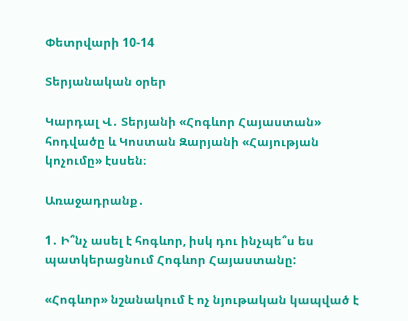Փետրվարի 10-14

Տերյանական օրեր

Կարդալ Վ․ Տերյանի «Հոգևոր Հայաստան» հոդվածը և Կոստան Զարյանի «Հայության կոչումը» էսսեն։

Առաջադրանք․

1․ Ի՞նչ ասել է հոգևոր, իսկ դու ինչպե՞ս ես պատկերացնում Հոգևոր Հայաստանը:

«Հոգևոր» նշանակում է ոչ նյութական կապված է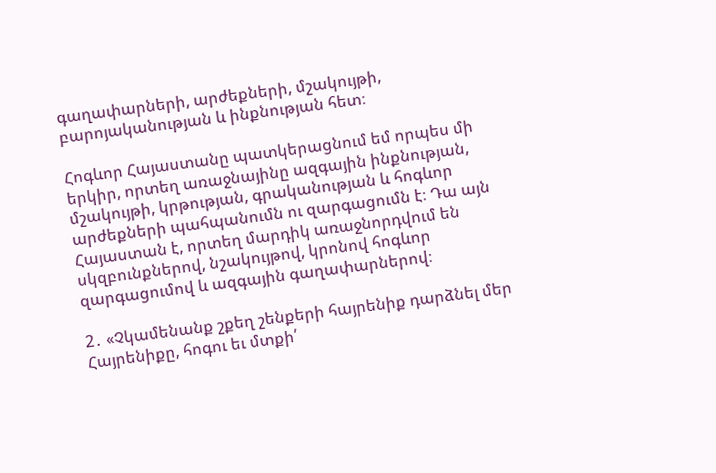գաղափարների, արժեքների, մշակույթի, բարոյականության և ինքնության հետ։

Հոգևոր Հայաստանը պատկերացնում եմ որպես մի երկիր, որտեղ առաջնայինը ազգային ինքնության, մշակույթի, կրթության, գրականության և հոգևոր արժեքների պահպանումն ու զարգացումն է։ Դա այն Հայաստան է, որտեղ մարդիկ առաջնորդվում են սկզբունքներով, նշակույթով, կրոնով հոգևոր զարգացումով և ազգային գաղափարներով։

2․ «Չկամենանք շքեղ շենքերի հայրենիք դարձնել մեր Հայրենիքը, հոգու եւ մտքի՛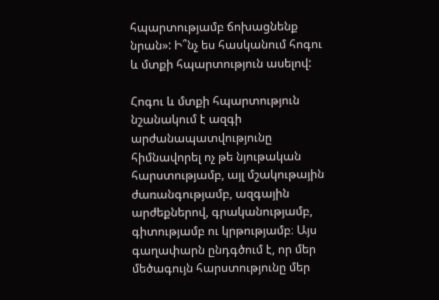հպարտությամբ ճոխացնենք նրան»: Ի՞նչ ես հասկանում հոգու և մտքի հպարտություն ասելով:

Հոգու և մտքի հպարտություն նշանակում է ազգի արժանապատվությունը հիմնավորել ոչ թե նյութական հարստությամբ, այլ մշակութային ժառանգությամբ, ազգային արժեքներով, գրականությամբ, գիտությամբ ու կրթությամբ։ Այս գաղափարն ընդգծում է, որ մեր մեծագույն հարստությունը մեր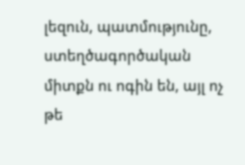լեզուն, պատմությունը, ստեղծագործական միտքն ու ոգին են, այլ ոչ թե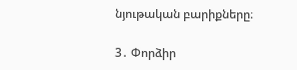նյութական բարիքները։

3․ Փորձիր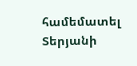համեմատել Տերյանի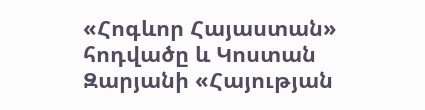«Հոգևոր Հայաստան» հոդվածը և Կոստան Զարյանի «Հայության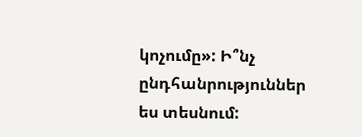կոչումը»: Ի՞նչ ընդհանրություններ ես տեսնում: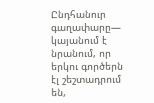Ընդհանուր գաղափարը— կայանում է նրանում, որ երկու գործերն էլ շեշտադրում են,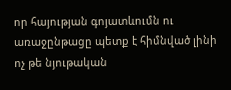որ հայության գոյատևումն ու առաջընթացը պետք է հիմնված լինի ոչ թե նյութական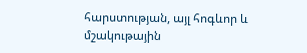հարստության, այլ հոգևոր և մշակութային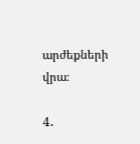արժեքների վրա։

4․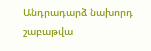Անդրադարձ նախորդ շաբաթվա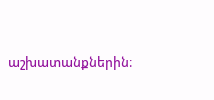աշխատանքներին։